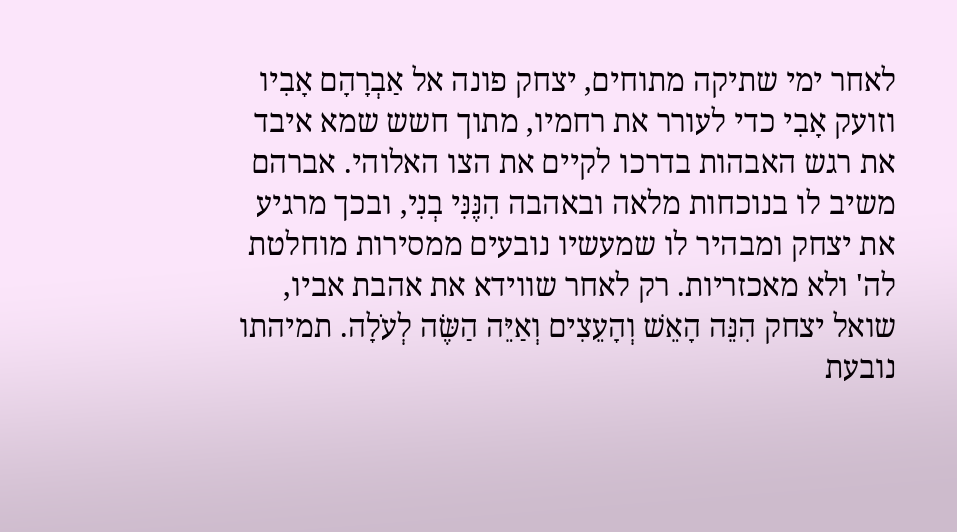לאחר ימי שתיקה מתוחים, יצחק פונה אל אַבְרָהָם אָבִיו וזועק אָבִי כדי לעורר את רחמיו, מתוך חשש שמא איבד את רגש האבהות בדרכו לקיים את הצו האלוהי. אברהם משיב לו בנוכחות מלאה ובאהבה הִנֶּנִּי בְנִי, ובכך מרגיע את יצחק ומבהיר לו שמעשיו נובעים ממסירות מוחלטת לה' ולא מאכזריות. רק לאחר שווידא את אהבת אביו, שואל יצחק הִנֵּה הָאֵשׁ וְהָעֵצִים וְאַיֵּה הַשֶּׂה לְעֹלָה. תמיהתו נובעת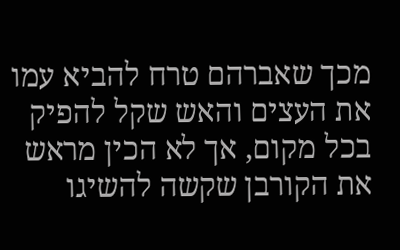מכך שאברהם טרח להביא עמו את העצים והאש שקל להפיק בכל מקום, אך לא הכין מראש את הקורבן שקשה להשיגו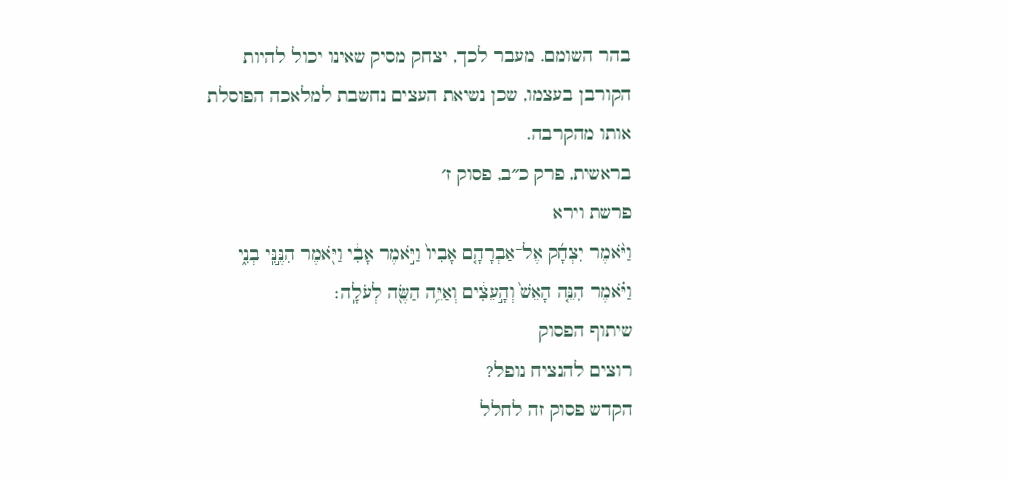בהר השומם. מעבר לכך, יצחק מסיק שאינו יכול להיות הקורבן בעצמו, שכן נשיאת העצים נחשבת למלאכה הפוסלת אותו מהקרבה.
בראשית, פרק כ״ב, פסוק ז׳
פרשת וירא
וַיֹּ֨אמֶר יִצְחָ֜ק אֶל־אַבְרָהָ֤ם אָבִיו֙ וַיֹּ֣אמֶר אָבִ֔י וַיֹּ֖אמֶר הִנֶּ֣נִּֽי בְנִ֑י וַיֹּ֗אמֶר הִנֵּ֤ה הָאֵשׁ֙ וְהָ֣עֵצִ֔ים וְאַיֵּ֥ה הַשֶּׂ֖ה לְעֹלָֽה׃
שיתוף הפסוק
רוצים להנציח נופל?
הקדש פסוק זה לחלל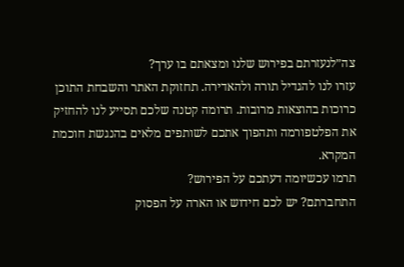צה״לנעזרתם בפירוש שלנו ומצאתם בו ערך?
עזרו לנו להגדיל תורה ולהאדירה. תחזוקת האתר והשבחת התוכן כרוכות בהוצאות מרובות. תרומה קטנה שלכם תסייע לנו להחזיק את הפלטפורמה ותהפוך אתכם לשותפים מלאים בהנגשת חוכמת המקרא.
תרמו עכשיומה דעתכם על הפירוש?
התחברתם? יש לכם חידוש או הארה על הפסוק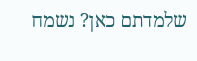שלמדתם כאן? נשמח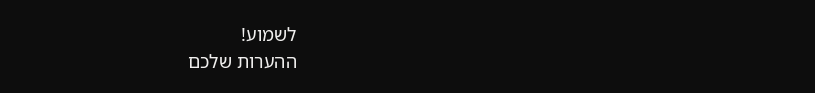לשמוע!
ההערות שלכם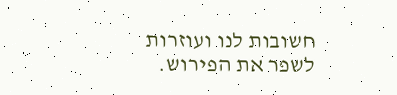חשובות לנו ועוזרות לשפר את הפירוש.